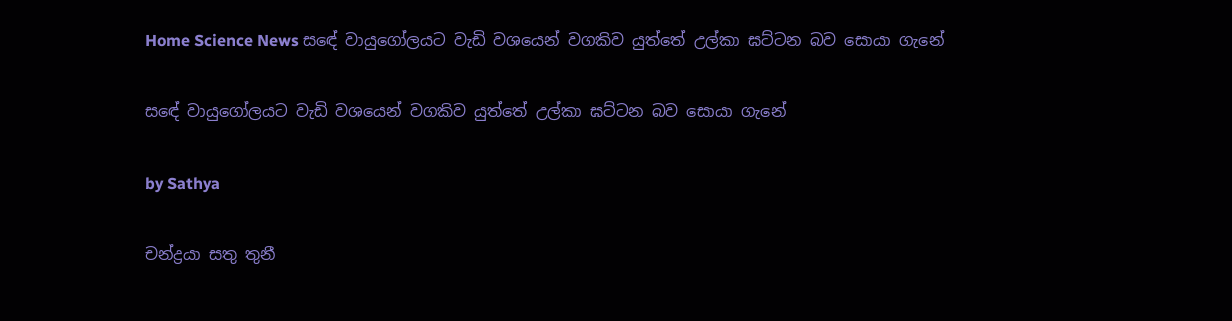Home Science News සඳේ වායුගෝලයට වැඩි වශයෙන් වගකිව යුත්තේ උල්කා ඝට්ටන බව සොයා ගැනේ

සඳේ වායුගෝලයට වැඩි වශයෙන් වගකිව යුත්තේ උල්කා ඝට්ටන බව සොයා ගැනේ

by Sathya

චන්ද්‍රයා සතු තුනී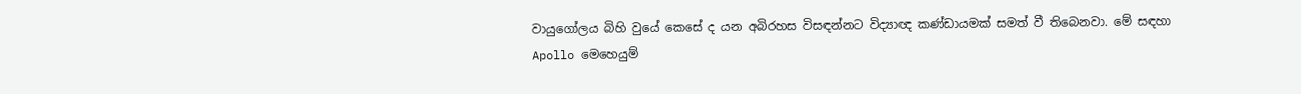වායුගෝලය බිහි වුයේ කෙසේ ද යන අබිරහස විසඳන්නට විද්‍යාඥ කණ්ඩායමක් සමත් වී තිබෙනවා. මේ සඳහා Apollo මෙහෙයුම්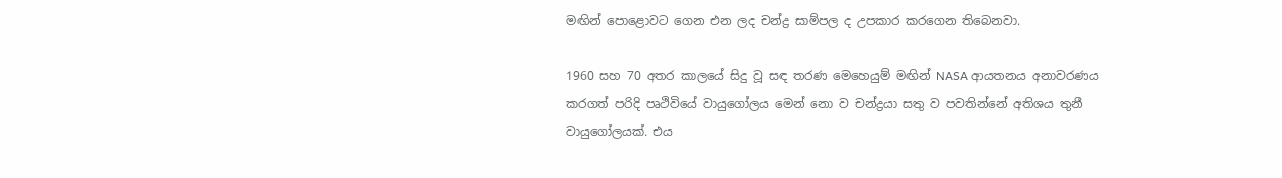මඟින් පොළොවට ගෙන එන ලද චන්ද්‍ර සාම්පල ද උපකාර කරගෙන තිබෙනවා.

1960 සහ 70 අතර කාලයේ සිදු වූ සඳ තරණ මෙහෙයුම් මඟින් NASA ආයතනය අනාවරණය කරගත් පරිදි පෘථිවියේ වායුගෝලය මෙන් නො ව චන්ද්‍රයා සතු ව පවතින්නේ අතිශය තුනී වායුගෝලයක්. එය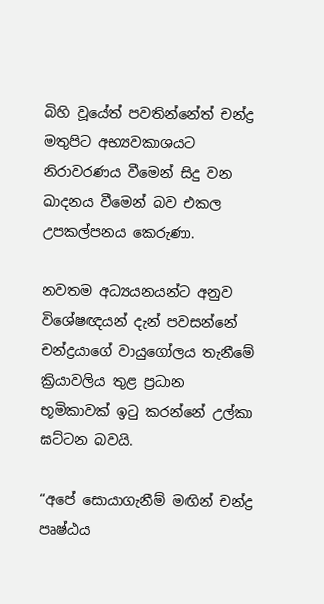බිහි වූයේත් පවතින්නේත් චන්ද්‍ර මතුපිට අභ්‍යවකාශයට නිරාවරණය වීමෙන් සිදු වන ඛාදනය වීමෙන් බව එකල උපකල්පනය කෙරුණා.

නවතම අධ්‍යයනයන්ට අනුව විශේෂඥයන් දැන් පවසන්නේ චන්ද්‍රයාගේ වායුගෝලය තැනීමේ ක්‍රියාවලිය තුළ ප්‍රධාන භූමිකාවක් ඉටු කරන්නේ උල්කා ඝට්ටන බවයි.

“අපේ සොයාගැනීම් මඟින් චන්ද්‍ර පෘෂ්ඨය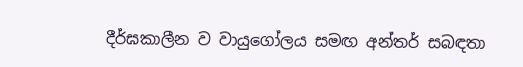දීර්ඝකාලීන ව වායුගෝලය සමඟ අන්තර් සබඳතා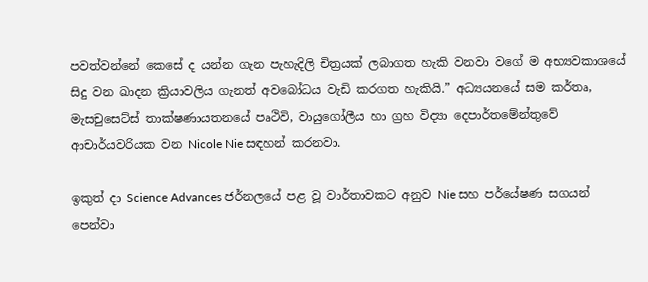පවත්වන්නේ කෙසේ ද යන්න ගැන පැහැදිලි චිත්‍රයක් ලබාගත හැකි වනවා වගේ ම අභ්‍යවකාශයේ සිදු වන ඛාදන ක්‍රියාවලිය ගැනත් අවබෝධය වැඩි කරගත හැකියි.” අධ්‍යයනයේ සම කර්තෘ, මැසචුසෙට්ස් තාක්ෂණායතනයේ පෘථිවි, වායුගෝලීය හා ග්‍රහ විද්‍ය‌ා දෙපාර්තමේන්තුවේ ආචාර්යවරියක වන Nicole Nie සඳහන් කරනවා.

ඉකුත් දා Science Advances ජර්නලයේ පළ වූ වාර්තාවකට අනුව Nie සහ පර්යේෂණ සගයන් පෙන්වා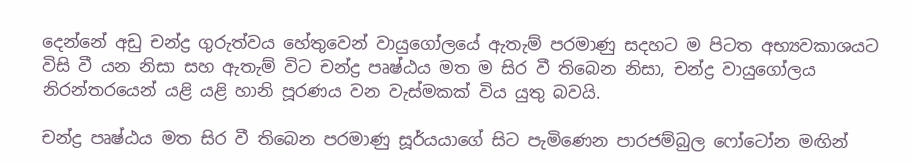දෙන්නේ අඩු චන්ද්‍ර ගුරුත්වය හේතුවෙන් වායුගෝලයේ ඇතැම් පරමාණු සදහට ම පිටත අභ්‍යවකාශයට විසි වී යන නිසා සහ ඇතැම් විට චන්ද්‍ර පෘෂ්ඨය මත ම සිර වී තිබෙන නිසා, චන්ද්‍ර වායුගෝලය නිරන්තරයෙන් යළි යළි හානි පූරණය වන වැස්මකක් විය යුතු බවයි.

චන්ද්‍ර පෘෂ්ඨය මත සිර වී තිබෙන පරමාණු සූර්යයාගේ සිට පැමිණෙන පාරජම්බුල ෆෝටෝන මඟින්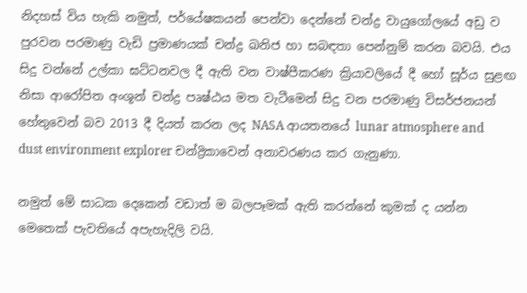නිදහස් විය හැකි නමුත්, පර්යේෂකයන් පෙන්වා දෙන්නේ චන්ද්‍ර වායුගෝලයේ අඩු ව පුරවන පරමාණු වැඩි ප්‍රමාණයක් චන්ද්‍ර ඛනිජ හා සබඳතා පෙන්නුම් කරන බවයි. එය සිදු වන්නේ උල්කා ඝට්ටනවල දී ඇති වන වාෂ්පීකරණ ක්‍රියාවලියේ දී හෝ සූර්ය සුළඟ නිසා ආරෝපිත අංශූන් චන්ද්‍ර පෘෂ්ඨය මත වැටීමෙන් සිදු වන පරමාණු විසර්ජනයන් හේතුවෙන් බව 2013 දී දියත් කරන ලද NASA ආයතනයේ lunar atmosphere and dust environment explorer චන්ද්‍රිකාවෙන් අනාවරණය කර ගැනුණා.

නමුත් මේ සාධක දෙකෙන් වඩාත් ම බලපෑමක් ඇති කරන්නේ කුමක් ද යන්න මෙතෙක් පැවතියේ අපැහැදිලි වයි.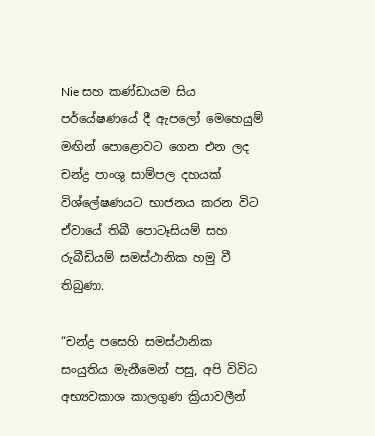Nie සහ කණ්ඩායම සිය පර්යේෂණයේ දී ඇපලෝ මෙහෙයුම් මඟින් පොළොවට ගෙන එන ලද චන්ද්‍ර පාංශු සාම්පල දහයක් විශ්ලේෂණයට භාජනය කරන විට ඒවායේ තිබී පොටෑසියම් සහ රුබීඩියම් සමස්ථානික හමු වී තිබුණා.

“චන්ද්‍ර පසෙහි සමස්ථානික සංයුතිය මැනීමෙන් පසු, අපි විවිධ අභ්‍යවකාශ කාලගුණ ක්‍රියාවලීන්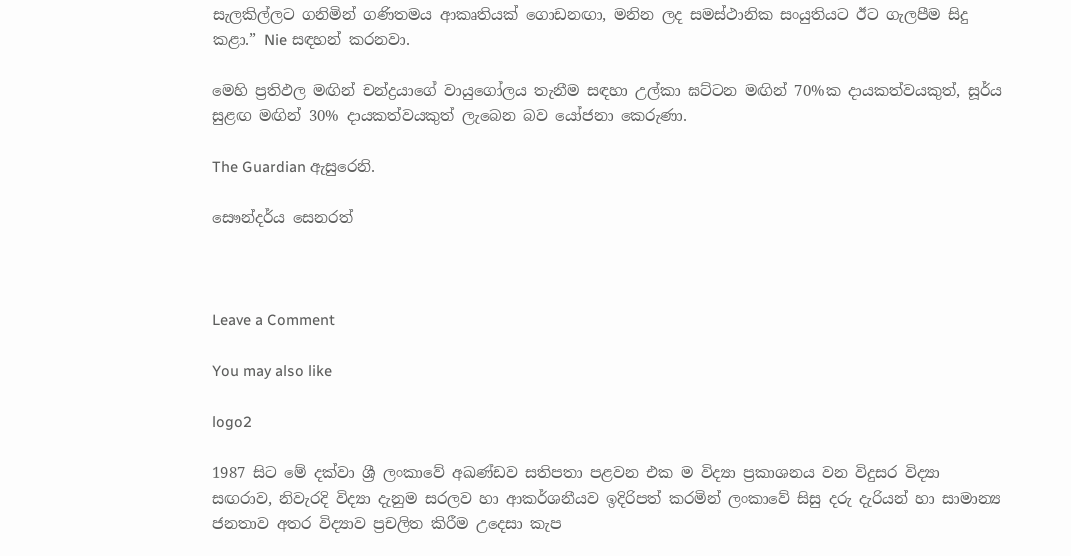සැලකිල්ලට ගනිමින් ගණිතමය ආකෘතියක් ගොඩනඟා, මනින ලද සමස්ථානික සංයුතියට ඊට ගැලපීම සිදු කළා.” Nie සඳහන් කරනවා.

මෙහි ප්‍රතිඵල මඟින් චන්ද්‍රයාගේ වායුගෝලය තැනීම සඳහා උල්කා ඝට්ටන මඟින් 70%ක දායකත්වයකුත්, සූර්ය සුළඟ මඟින් 30% දායකත්වයකුත් ලැබෙන බව යෝජනා කෙරුණා.

The Guardian ඇසුරෙනි.

සෞන්දර්ය සෙනරත්



Leave a Comment

You may also like

logo2

1987 සිට මේ දක්වා ශ්‍රී ලංකාවේ අඛණ්ඩව සතිපතා පළවන එක ම විද්‍යා ප්‍රකාශනය වන විදුසර විද්‍යා සඟරාව, නිවැරදි විද්‍යා දැනුම සරලව හා ආකර්ශනීයව ඉදිරිපත් කරමින් ලංකාවේ සිසු දරු දැරියන් හා සාමාන්‍ය ජනතාව අතර විද්‍යාව ප්‍රචලිත කිරීම උදෙසා කැප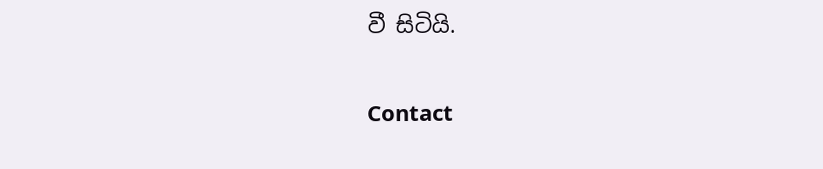වී සිටියි.

Contact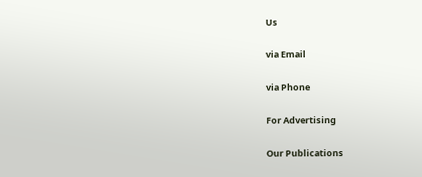Us

via Email

via Phone

For Advertising

Our Publications